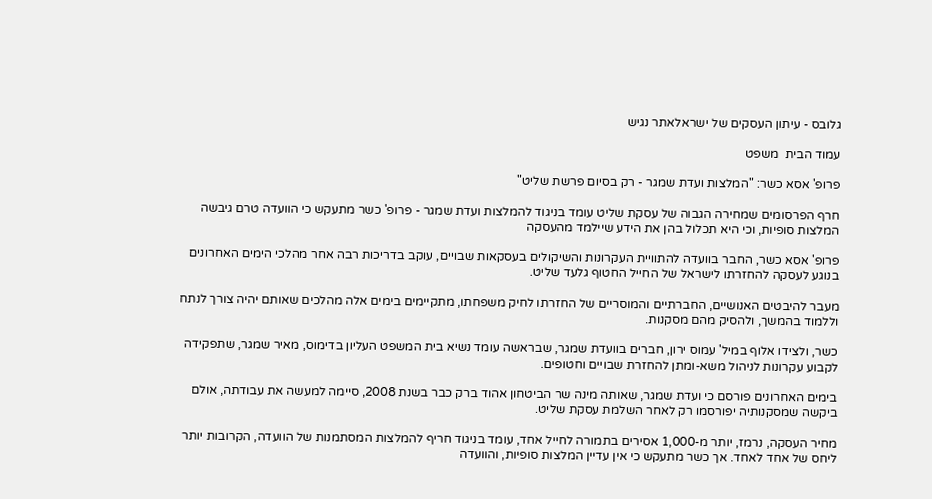גלובס - עיתון העסקים של ישראלאתר נגיש

עמוד הבית  משפט

פרופ' אסא כשר: "המלצות ועדת שמגר - רק בסיום פרשת שליט"

חרף הפרסומים שמחירה הגבוה של עסקת שליט עומד בניגוד להמלצות ועדת שמגר - פרופ' כשר מתעקש כי הוועדה טרם גיבשה המלצות סופיות, וכי היא תכלול בהן את הידע שיילמד מהעסקה

פרופ' אסא כשר, החבר בוועדה להתוויית העקרונות והשיקולים בעסקאות שבויים, עוקב בדריכות רבה אחר מהלכי הימים האחרונים בנוגע לעסקה להחזרתו לישראל של החייל החטוף גלעד שליט.

מעבר להיבטים האנושיים, החברתיים והמוסריים של החזרתו לחיק משפחתו, מתקיימים בימים אלה מהלכים שאותם יהיה צורך לנתח וללמוד בהמשך, ולהסיק מהם מסקנות.

כשר, ולצידו אלוף במיל' עמוס ירון, חברים בוועדת שמגר, שבראשה עומד נשיא בית המשפט העליון בדימוס, מאיר שמגר, שתפקידה לקבוע עקרונות לניהול משא-ומתן להחזרת שבויים וחטופים.

בימים האחרונים פורסם כי ועדת שמגר, שאותה מינה שר הביטחון אהוד ברק כבר בשנת 2008, סיימה למעשה את עבודתה, אולם ביקשה שמסקנותיה יפורסמו רק לאחר השלמת עסקת שליט.

מחיר העסקה, נרמז, יותר מ-1,000 אסירים בתמורה לחייל אחד, עומד בניגוד חריף להמלצות המסתמנות של הוועדה, הקרובות יותר ליחס של אחד לאחד. אך כשר מתעקש כי אין עדיין המלצות סופיות, והוועדה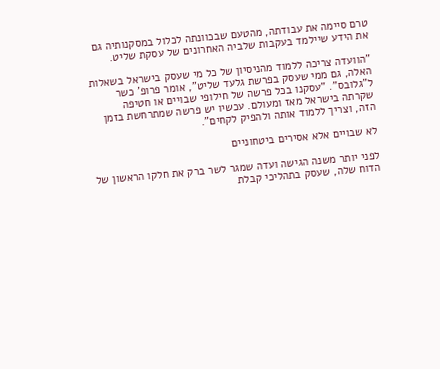טרם סיימה את עבודתה, מהטעם שבכוונתה לכלול במסקנותיה גם את הידע שיילמד בעקבות שלביה האחרונים של עסקת שליט.

"הוועדה צריכה ללמוד מהניסיון של כל מי שעסק בישראל בשאלות האלה, גם ממי שעסק בפרשת גלעד שליט", אומר פרופ' כשר ל"גלובס". "עסקנו בכל פרשה של חילופי שבויים או חטיפה שקרתה בישראל מאז ומעולם. עכשיו יש פרשה שמתרחשת בזמן הזה, וצריך ללמוד אותה ולהפיק לקחים".

לא שבויים אלא אסירים ביטחוניים

לפני יותר משנה הגישה ועדה שמגר לשר ברק את חלקו הראשון של הדוח שלה, שעסק בתהליכי קבלת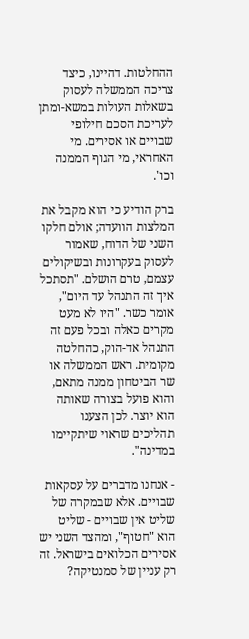ההחלטות. דהיינו, כיצד צריכה הממשלה לעסוק בשאלות העולות במשא-ומתן לעריכת הסכם חילופי שבויים או אסירים. מי האחראי, מי הגוף הממנה וכו'.

ברק הודיע כי הוא מקבל את המלצות הוועדה; אולם חלקו השני של הדוח, שאמור לעסוק בעקרונות ובשיקולים עצמם, טרם הושלם. "תסתכל איך זה התנהל עד היום", אומר כשר. "היו לא מעט מקרים כאלה ובכל פעם זה התנהל אד-הוק, כהחלטה מקומית. ראש הממשלה או שר הביטחון ממנה מתאם, והוא פועל בצורה שאותה הוא יוצר. לכן הצענו תהליכים שראוי שיתקיימו במדינה".

- אנחנו מדברים על עסקאות שבויים. אלא שבמקרה של שליט אין שבויים - שליט הוא "חטוף", ומהצד השני יש אסירים הכלואים בישראל. זה רק עניין של סמנטיקה?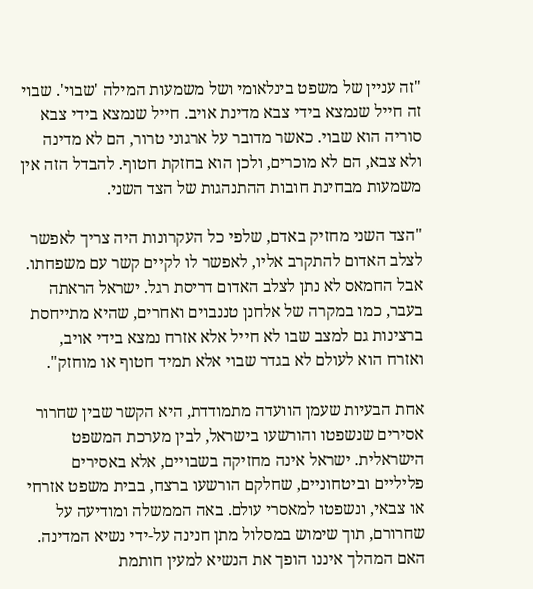"זה עניין של משפט בינלאומי ושל משמעות המילה 'שבוי'. שבוי זה חייל שנמצא בידי צבא מדינת אויב. חייל שנמצא בידי צבא סוריה הוא שבוי. כאשר מדובר על ארגוני טרור, הם לא מדינה ולא צבא, הם לא מוכרים, ולכן הוא בחזקת חטוף. להבדל הזה אין משמעות מבחינת חובות ההתנהגות של הצד השני.

"הצד השני מחזיק באדם, שלפי כל העקרונות היה צריך לאפשר לצלב האדום להתקרב אליו, לאפשר לו לקיים קשר עם משפחתו. אבל החמאס לא נתן לצלב האדום דריסת רגל. ישראל הראתה בעבר, כמו במקרה של אלחנן טננבוים ואחרים, שהיא מתייחסת ברצינות גם למצב שבו לא חייל אלא אזרח נמצא בידי אויב, ואזרח הוא לעולם לא בגדר שבוי אלא תמיד חטוף או מוחזק".

אחת הבעיות שעמן הוועדה מתמודדת, היא הקשר שבין שחרור אסירים שנשפטו והורשעו בישראל, לבין מערכת המשפט הישראלית. ישראל אינה מחזיקה בשבויים, אלא באסירים פליליים וביטחוניים, שחלקם הורשעו ברצח, בבית משפט אזרחי או צבאי, ונשפטו למאסרי עולם. באה הממשלה ומודיעה על שחרורם, תוך שימוש במסלול מתן חנינה על-ידי נשיא המדינה. האם המהלך איננו הופך את הנשיא למעין חותמת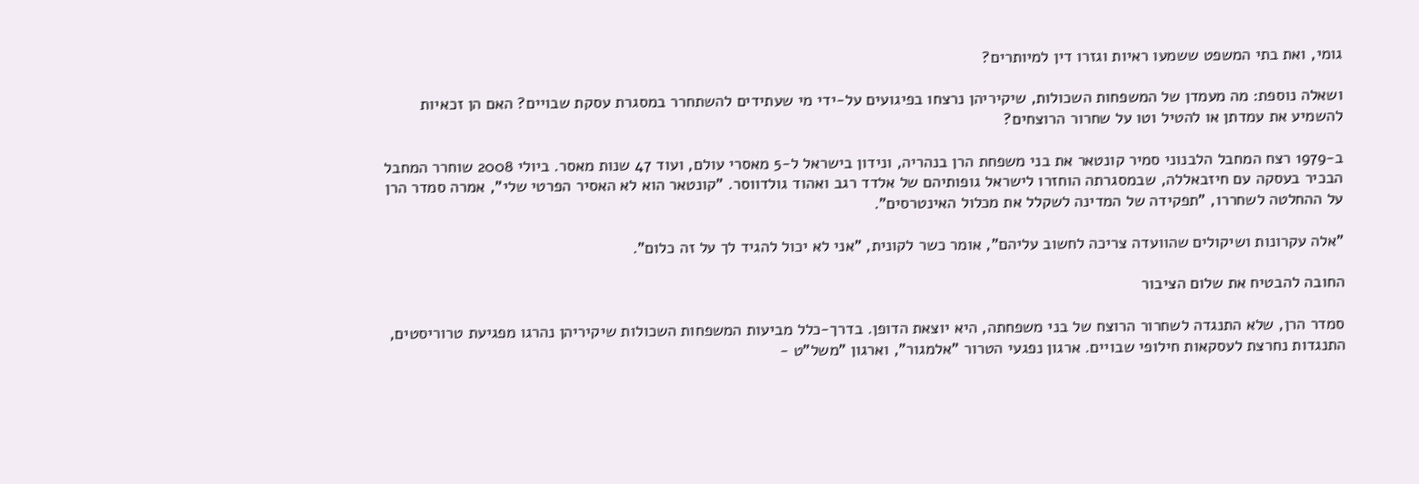גומי, ואת בתי המשפט ששמעו ראיות וגזרו דין למיותרים?

ושאלה נוספת: מה מעמדן של המשפחות השכולות, שיקיריהן נרצחו בפיגועים על-ידי מי שעתידים להשתחרר במסגרת עסקת שבויים? האם הן זכאיות להשמיע את עמדתן או להטיל וטו על שחרור הרוצחים?

ב-1979 רצח המחבל הלבנוני סמיר קונטאר את בני משפחת הרן בנהריה, ונידון בישראל ל-5 מאסרי עולם, ועוד 47 שנות מאסר. ביולי 2008 שוחרר המחבל הבכיר בעסקה עם חיזבאללה, שבמסגרתה הוחזרו לישראל גופותיהם של אלדד רגב ואהוד גולדווסר. "קונטאר הוא לא האסיר הפרטי שלי", אמרה סמדר הרן על ההחלטה לשחררו, "תפקידה של המדינה לשקלל את מכלול האינטרסים".

"אלה עקרונות ושיקולים שהוועדה צריכה לחשוב עליהם", אומר כשר לקונית, "אני לא יכול להגיד לך על זה כלום".

החובה להבטיח את שלום הציבור

סמדר הרן, שלא התנגדה לשחרור הרוצח של בני משפחתה, היא יוצאת הדופן. בדרך-כלל מביעות המשפחות השכולות שיקיריהן נהרגו מפגיעת טרוריסטים, התנגדות נחרצת לעסקאות חילופי שבויים. ארגון נפגעי הטרור "אלמגור", וארגון "משל"ט -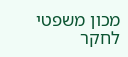מכון משפטי לחקר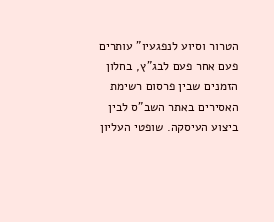הטרור וסיוע לנפגעיו" עותרים פעם אחר פעם לבג"ץ, בחלון הזמנים שבין פרסום רשימת האסירים באתר השב"ס לבין ביצוע העיסקה. שופטי העליון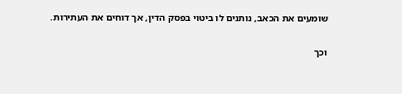שומעים את הכאב, נותנים לו ביטוי בפסק הדין, אך דוחים את העתירות.

וכך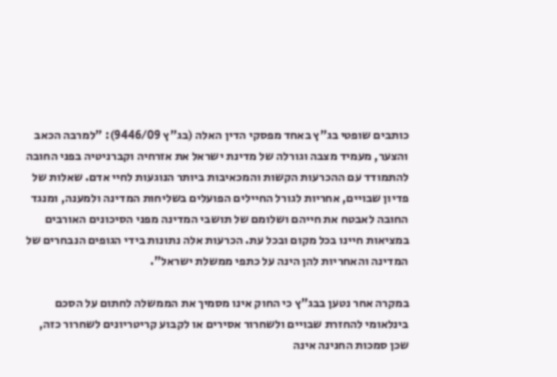כותבים שופטי בג"ץ באחד מפסקי הדין האלה (בג"ץ 9446/09): "למרבה הכאב והצער, מעמיד מצבה וגורלה של מדינת ישראל את אזרחיה וקברניטיה בפני החובה להתמודד עם ההכרעות הקשות והמכאיבות ביותר הנוגעות לחיי אדם. שאלות של פדיון שבויים, אחריות לגורל החיילים הפועלים בשליחות המדינה ולמענה, ומנגד החובה לאבטח את חייהם ושלומם של תושבי המדינה מפני הסיכונים האורבים במציאות חיינו בכל מקום ובכל עת. הכרעות אלה נתונות בידי הגופים הנבחרים של המדינה והאחריות להן הינה על כתפי ממשלת ישראל".

במקרה אחר נטען בבג"ץ כי החוק אינו מסמיך את הממשלה לחתום על הסכם בינלאומי להחזרת שבויים ולשחרור אסירים או לקבוע קריטריונים לשחרור כזה, שכן סמכות החנינה אינה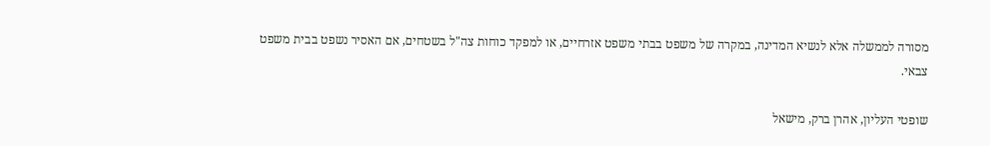מסורה לממשלה אלא לנשיא המדינה, במקרה של משפט בבתי משפט אזרחיים, או למפקד כוחות צה"ל בשטחים, אם האסיר נשפט בבית משפט צבאי.

שופטי העליון, אהרן ברק, מישאל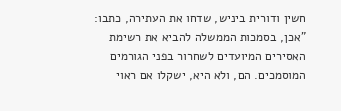חשין ודורית ביניש, שדחו את העתירה, כתבו: "אכן, בסמכות הממשלה להביא את רשימת האסירים המיועדים לשחרור בפני הגורמים המוסמכים. הם, ולא היא, ישקלו אם ראוי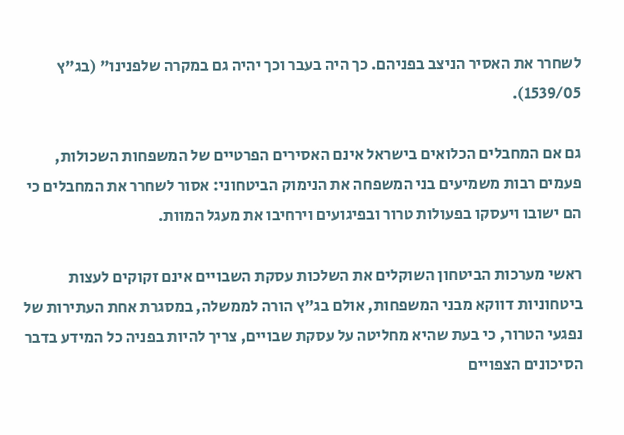לשחרר את האסיר הניצב בפניהם. כך היה בעבר וכך יהיה גם במקרה שלפנינו" (בג"ץ 1539/05).

גם אם המחבלים הכלואים בישראל אינם האסירים הפרטיים של המשפחות השכולות, פעמים רבות משמיעים בני המשפחה את הנימוק הביטחוני: אסור לשחרר את המחבלים כי הם ישובו ויעסקו בפעולות טרור ובפיגועים וירחיבו את מעגל המוות.

ראשי מערכות הביטחון השוקלים את השלכות עסקת השבויים אינם זקוקים לעצות ביטחוניות דווקא מבני המשפחות, אולם בג"ץ הורה לממשלה, במסגרת אחת העתירות של נפגעי הטרור, כי בעת שהיא מחליטה על עסקת שבויים, צריך להיות בפניה כל המידע בדבר הסיכונים הצפויים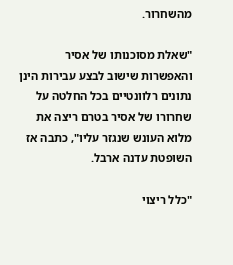מהשחרור.

"שאלת מסוכנותו של אסיר והאפשרות שישוב לבצע עבירות הינן נתונים רלוונטיים בכל החלטה על שחרורו של אסיר בטרם ריצה את מלוא העונש שנגזר עליו", כתבה אז השופטת עדנה ארבל.

"כלל ריצוי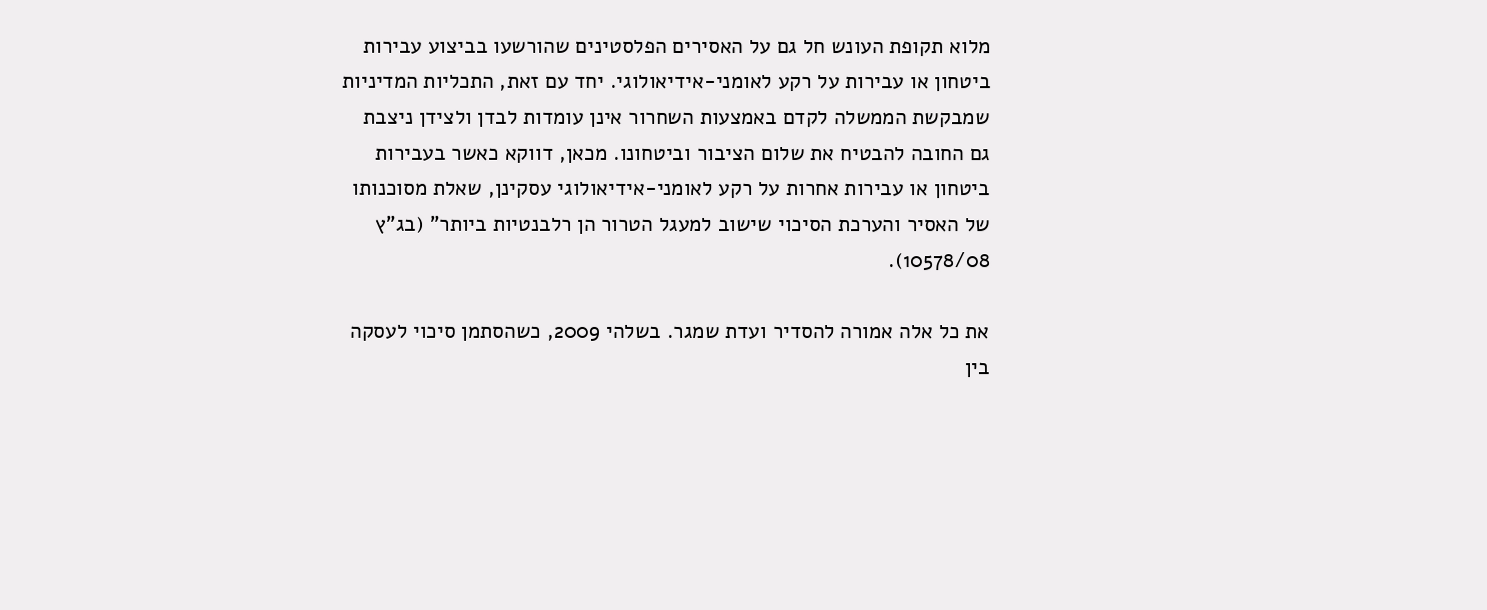מלוא תקופת העונש חל גם על האסירים הפלסטינים שהורשעו בביצוע עבירות ביטחון או עבירות על רקע לאומני-אידיאולוגי. יחד עם זאת, התכליות המדיניות שמבקשת הממשלה לקדם באמצעות השחרור אינן עומדות לבדן ולצידן ניצבת גם החובה להבטיח את שלום הציבור וביטחונו. מכאן, דווקא כאשר בעבירות ביטחון או עבירות אחרות על רקע לאומני-אידיאולוגי עסקינן, שאלת מסוכנותו של האסיר והערכת הסיכוי שישוב למעגל הטרור הן רלבנטיות ביותר" (בג"ץ 10578/08).

את כל אלה אמורה להסדיר ועדת שמגר. בשלהי 2009, כשהסתמן סיכוי לעסקה בין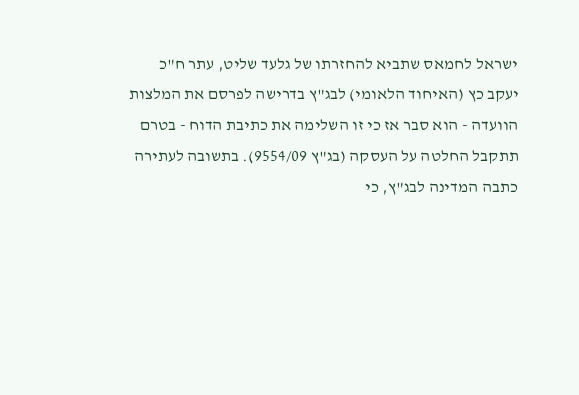ישראל לחמאס שתביא להחזרתו של גלעד שליט, עתר ח"כ יעקב כץ (האיחוד הלאומי) לבג"ץ בדרישה לפרסם את המלצות הוועדה - הוא סבר אז כי זו השלימה את כתיבת הדוח - בטרם תתקבל החלטה על העסקה (בג"ץ 9554/09). בתשובה לעתירה כתבה המדינה לבג"ץ, כי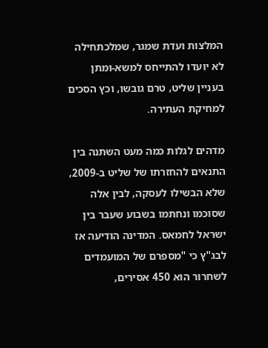המלצות ועדת שמגר, שמלכתחילה לא יועדו להתייחס למשא-ומתן בעניין שליט, טרם גובשו, וכץ הסכים למחיקת העתירה.

מדהים לגלות כמה מעט השתנה בין התנאים להחזרתו של שליט ב-2009, שלא הבשילו לעסקה, לבין אלה שסוכמו ונחתמו בשבוע שעבר בין ישראל לחמאס. המדינה הודיעה אז לבג"ץ כי "מספרם של המועמדים לשחרור הוא 450 אסירים,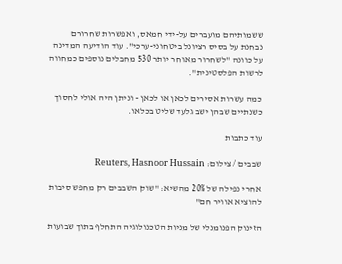ששמותיהם מועברים על-ידי חמאס, ואפשרות שחרורם נבחנת על בסיס רציונל ביטחוני-ערכי". עוד הודיעה המדינה על כוונה "לשחרור מאוחר יותר 530 מחבלים נוספים כמחווה לרשות הפלסטינית".

כמה עשרות אסירים לכאן או לכאן - וניתן היה אולי לחסוך כשנתיים שבהן ישב גלעד שליט בכלאו.

עוד כתבות

שבבים / צילום: Reuters, Hasnoor Hussain

אחרי נפילה של 20% מהשיא: "שוק השבבים רק מחפש סיבות להוציא אוויר חם"

הזינוק הפנומנלי של מניות הטכנולוגיה התחלף בתוך שבועות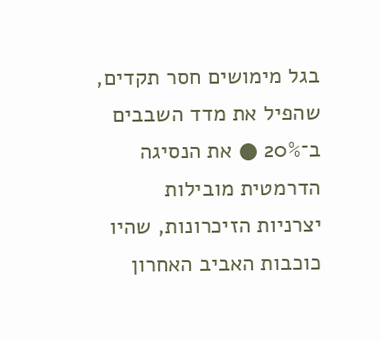בגל מימושים חסר תקדים, שהפיל את מדד השבבים ב־20% ● את הנסיגה הדרמטית מובילות יצרניות הזיכרונות, שהיו כוכבות האביב האחרון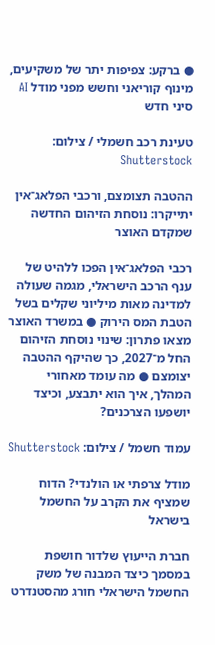● ברקע: צפיפות יתר של משקיעים, מינוף קוריאני וחשש מפני מודל AI סיני חדש

טעינת רכב חשמלי / צילום: Shutterstock

ההטבה תצומצם, ורכבי הפלאג־אין יתייקרו: נוסחת הזיהום החדשה שמקדם האוצר

רכבי הפלאג־אין הפכו ללהיט של ענף הרכב הישראלי, מגמה שעולה למדינה מאות מיליוני שקלים בשל הטבת המס הירוק ● במשרד האוצר מצאו פתרון: שינוי נוסחת הזיהום החל מ־2027, כך שהיקף ההטבה יצומצם ● מה עומד מאחורי המהלך, איך הוא יתבצע, וכיצד יושפעו הצרכנים?

עמוד חשמל / צילום: Shutterstock

מודל צרפתי או הולנדי? הדוח שמציף את הקרב על החשמל בישראל

חברת הייעוץ שלדור חושפת במסמך כיצד המבנה של משק החשמל הישראלי חורג מהסטנדרט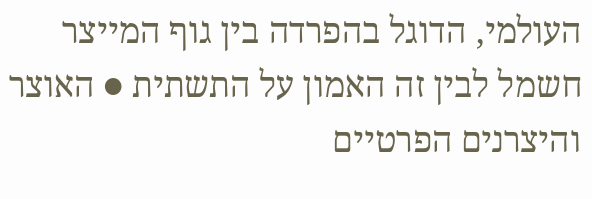העולמי, הדוגל בהפרדה בין גוף המייצר חשמל לבין זה האמון על התשתית ● האוצר והיצרנים הפרטיים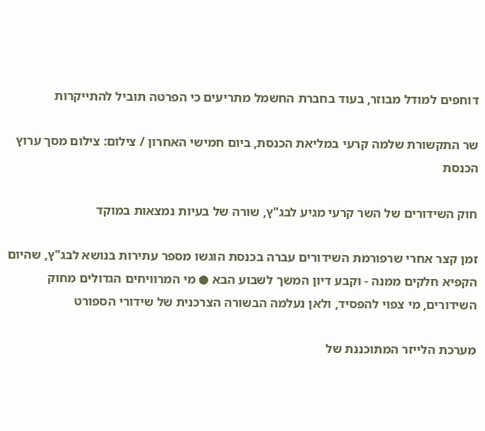דוחפים למודל מבוזר, בעוד בחברת החשמל מתריעים כי הפרטה תוביל להתייקרות

שר התקשורת שלמה קרעי במליאת הכנסת, ביום חמישי האחרון / צילום: צילום מסך ערוץ הכנסת

חוק השידורים של השר קרעי מגיע לבג"ץ, שורה של בעיות נמצאות במוקד

זמן קצר אחרי שרפורמת השידורים עברה בכנסת הוגשו מספר עתירות בנושא לבג"ץ, שהיום הקפיא חלקים ממנה - וקבע דיון המשך לשבוע הבא ● מי המרוויחים הגדולים מחוק השידורים, מי צפוי להפסיד, ולאן נעלמה הבשורה הצרכנית של שידורי הספורט

מערכת הלייזר המתוכננת של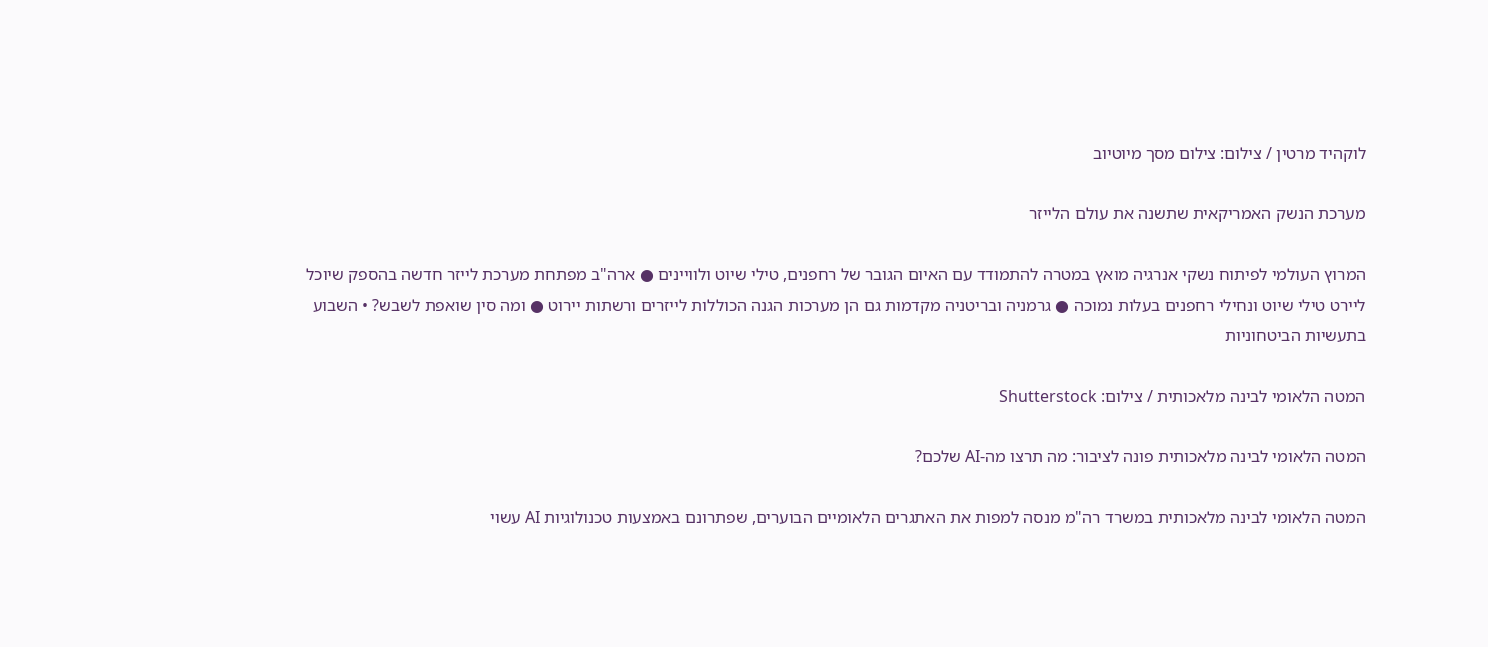לוקהיד מרטין / צילום: צילום מסך מיוטיוב

מערכת הנשק האמריקאית שתשנה את עולם הלייזר

המרוץ העולמי לפיתוח נשקי אנרגיה מואץ במטרה להתמודד עם האיום הגובר של רחפנים, טילי שיוט ולוויינים ● ארה"ב מפתחת מערכת לייזר חדשה בהספק שיוכל ליירט טילי שיוט ונחילי רחפנים בעלות נמוכה ● גרמניה ובריטניה מקדמות גם הן מערכות הגנה הכוללות לייזרים ורשתות יירוט ● ומה סין שואפת לשבש? • השבוע בתעשיות הביטחוניות

המטה הלאומי לבינה מלאכותית / צילום: Shutterstock

המטה הלאומי לבינה מלאכותית פונה לציבור: מה תרצו מה-AI שלכם?

המטה הלאומי לבינה מלאכותית במשרד רה"מ מנסה למפות את האתגרים הלאומיים הבוערים, שפתרונם באמצעות טכנולוגיות AI עשוי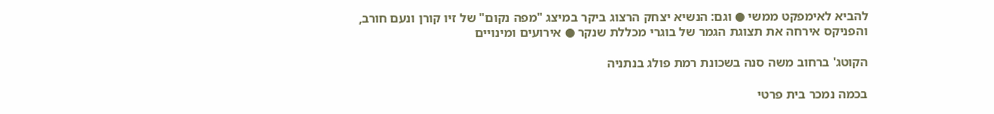להביא לאימפקט ממשי ● וגם: הנשיא יצחק הרצוג ביקר במיצג "מפה נקום" של זיו קורן ונעם חורב, והפניקס אירחה את תצוגת הגמר של בוגרי מכללת שנקר ● אירועים ומינויים

הקוטג' ברחוב משה סנה בשכונת רמת פולג בנתניה

בכמה נמכר בית פרטי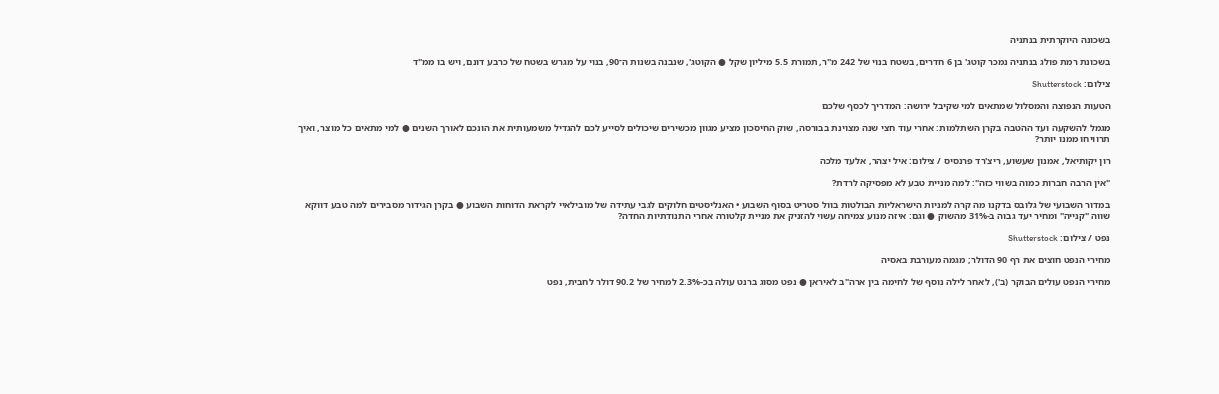בשכונה היוקרתית בנתניה

בשכונת רמת פולג בנתניה נמכר קוטג' בן 6 חדרים, בשטח בנוי של 242 מ"ר, תמורת 5.5 מיליון שקל ● הקוטג', שנבנה בשנות ה־90, בנוי על מגרש בשטח של כרבע דונם, ויש בו ממ"ד

צילום: Shutterstock

הטעות הנפוצה והמסלול שמתאים למי שקיבל ירושה: המדריך לכסף שלכם

מגמל להשקעה ועד ההטבה בקרן השתלמות: אחרי עוד חצי שנה מצוינת בבורסה, שוק החיסכון מציע מגוון מכשירים שיכולים לסייע לכם להגדיל משמעותית את הונכם לאורך השנים ● למי מתאים כל מוצר, ואיך תרוויחו ממנו יותר?

רון יקותיאל, אמנון שעשוע, ריצ'רד פרנסיס / צילום: איל יצהר, אלעד מלכה

"אין הרבה חברות כמוה בשווי כזה": למה מניית טבע לא מפסיקה לרדת?

במדור השבועי של גלובס בדקנו מה קרה למניות הישראליות הבולטות בוול סטריט בסוף השבוע • האנליסטים חלוקים לגבי עתידה של מובילאיי לקראת הדוחות השבוע ● בקרן הגידור מסבירים למה טבע דווקא שווה "קנייה" ומחיר יעד גבוה ב-31% מהשוק ● וגם: איזה מנוע צמיחה עשוי להזניק את מניית קלטורה אחרי התנודתיות החדה?

נפט / צילום: Shutterstock

מחירי הנפט חוצים את רף 90 הדולר; מגמה מעורבת באסיה

מחירי הנפט עולים הבוקר (ב'), לאחר לילה נוסף של לחימה בין ארה"ב לאיראן ● נפט מסוג ברנט עולה בכ-2.3% למחיר של 90.2 דולר לחבית, נפט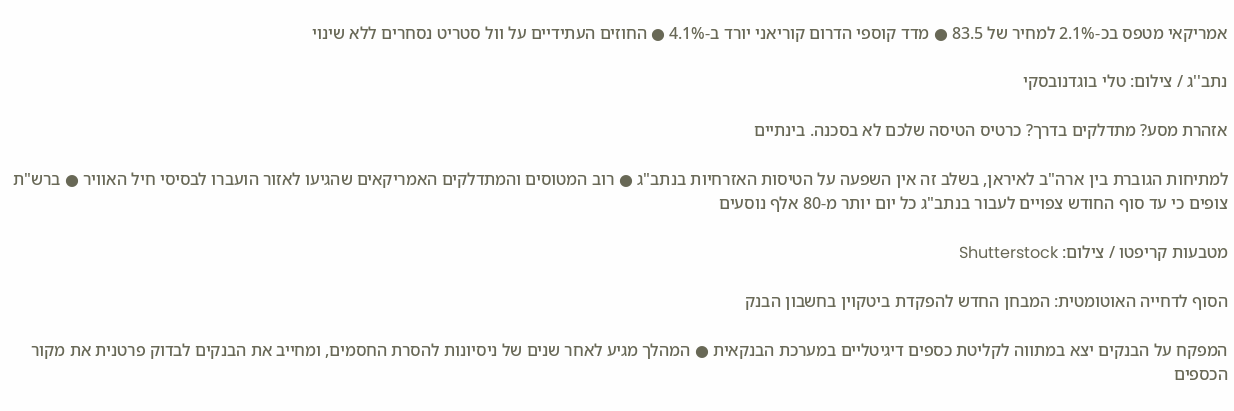אמריקאי מטפס בכ-2.1% למחיר של 83.5 ● מדד קוספי הדרום קוריאני יורד ב-4.1% ● החוזים העתידיים על וול סטריט נסחרים ללא שינוי

נתב''ג / צילום: טלי בוגדנובסקי

אזהרת מסע? מתדלקים בדרך? כרטיס הטיסה שלכם לא בסכנה. בינתיים

למתיחות הגוברת בין ארה"ב לאיראן, בשלב זה אין השפעה על הטיסות האזרחיות בנתב"ג ● רוב המטוסים והמתדלקים האמריקאים שהגיעו לאזור הועברו לבסיסי חיל האוויר ● ברש"ת צופים כי עד סוף החודש צפויים לעבור בנתב"ג כל יום יותר מ-80 אלף נוסעים

מטבעות קריפטו / צילום: Shutterstock

הסוף לדחייה האוטומטית: המבחן החדש להפקדת ביטקוין בחשבון הבנק

המפקח על הבנקים יצא במתווה לקליטת כספים דיגיטליים במערכת הבנקאית ● המהלך מגיע לאחר שנים של ניסיונות להסרת החסמים, ומחייב את הבנקים לבדוק פרטנית את מקור הכספים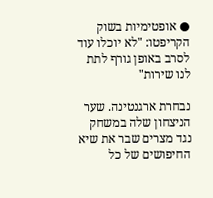● אופטימיות בשוק הקריפטו: "לא יוכלו עוד לסרב באופן גורף לתת לנו שירות"

נבחרת ארגנטינה. שער הניצחון שלה במשחק נגד מצרים שבר את שיא החיפושים של כל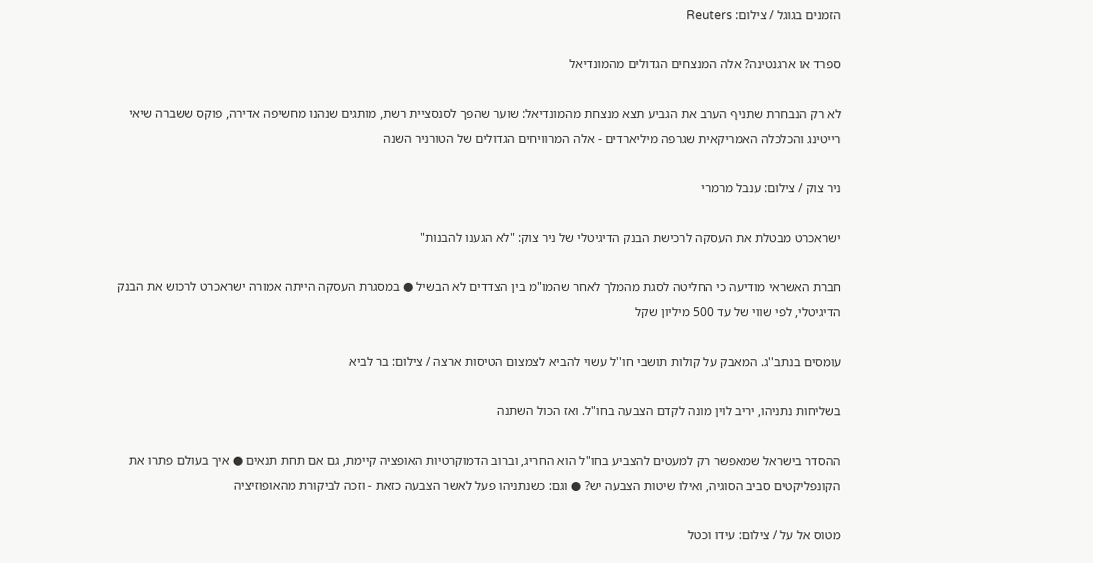הזמנים בגוגל / צילום: Reuters

ספרד או ארגנטינה? אלה המנצחים הגדולים מהמונדיאל

לא רק הנבחרת שתניף הערב את הגביע תצא מנצחת מהמונדיאל: שוער שהפך לסנסציית רשת, מותגים שנהנו מחשיפה אדירה, פוקס ששברה שיאי רייטינג והכלכלה האמריקאית שגרפה מיליארדים - אלה המרוויחים הגדולים של הטורניר השנה

ניר צוק / צילום: ענבל מרמרי

ישראכרט מבטלת את העסקה לרכישת הבנק הדיגיטלי של ניר צוק: "לא הגענו להבנות"

חברת האשראי מודיעה כי החליטה לסגת מהמלך לאחר שהמו"מ בין הצדדים לא הבשיל ● במסגרת העסקה הייתה אמורה ישראכרט לרכוש את הבנק הדיגיטלי, לפי שווי של עד 500 מיליון שקל

עומסים בנתב''ג. המאבק על קולות תושבי חו''ל עשוי להביא לצמצום הטיסות ארצה / צילום: בר לביא

בשליחות נתניהו, יריב לוין מונה לקדם הצבעה בחו"ל. ואז הכול השתנה

ההסדר בישראל שמאפשר רק למעטים להצביע בחו"ל הוא החריג, וברוב הדמוקרטיות האופציה קיימת, גם אם תחת תנאים ● איך בעולם פתרו את הקונפליקטים סביב הסוגיה, ואילו שיטות הצבעה יש? ● וגם: כשנתניהו פעל לאשר הצבעה כזאת - וזכה לביקורת מהאופוזיציה

מטוס אל על / צילום: עידו וכטל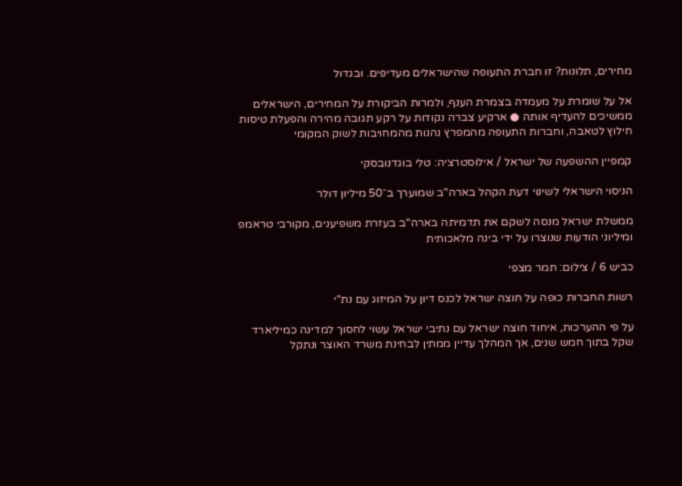מחירים, תלונות? זו חברת התעופה שהישראלים מעדיפים. ובגדול

אל על שומרת על מעמדה בצמרת הענף, ולמרות הביקורת על המחירים, הישראלים ממשיכים להעדיף אותה ● ארקיע צברה נקודות על רקע תגובה מהירה והפעלת טיסות חילוץ לטאבה, וחברות התעופה מהמפרץ נהנות מהמחויבות לשוק המקומי

קמפיין ההשפעה של ישראל / אילוסטרציה: טלי בוגדנובסקי

הניסוי הישראלי לשינוי דעת הקהל בארה"ב שמוערך ב־50 מיליון דולר

ממשלת ישראל מנסה לשקם את תדמיתה בארה"ב בעזרת משפיענים, מקורבי טראמפ ומיליוני הודעות שנוצרו על ידי בינה מלאכותית

כביש 6 / צילום: תמר מצפי

רשות החברות כופה על חוצה ישראל לכנס דיון על המיזוג עם נת"י

על פי ההערכות, איחוד חוצה ישראל עם נתיבי ישראל עשוי לחסוך למדינה כמיליארד שקל בתוך חמש שנים, אך המהלך עדיין ממתין לבחינת משרד האוצר ונתקל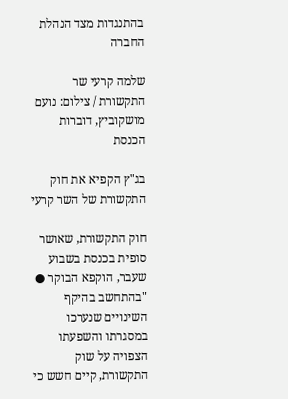בהתנגדות מצד הנהלת החברה

שלמה קרעי שר התקשורת / צילום: נועם מושקוביץ, דוברות הכנסת

בג"ץ הקפיא את חוק התקשורת של השר קרעי

חוק התקשורת, שאושר סופית בכנסת בשבוע שעבר, הוקפא הבוקר ● "בהתחשב בהיקף השינויים שנערכו במסגרתו והשפעתו הצפויה על שוק התקשורת, קיים חשש כי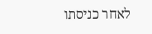לאחר כניסתו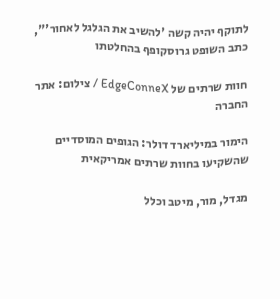לתוקף יהיה קשה 'להשיב את הגלגל לאחור'", כתב השופט גרוסקופף בהחלטתו

חוות שרתים של EdgeConneX / צילום: אתר החברה

הימור במיליארד דולר: הגופים המוסדיים שהשקיעו בחוות שרתים אמריקאית

מגדל, מור, מיטב וכלל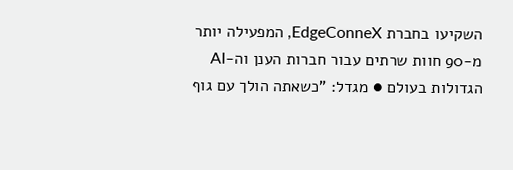השקיעו בחברת EdgeConneX, המפעילה יותר מ-90 חוות שרתים עבור חברות הענן וה-AI הגדולות בעולם ● מגדל: "כשאתה הולך עם גוף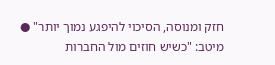חזק ומנוסה, הסיכוי להיפגע נמוך יותר" ● מיטב: "כשיש חוזים מול החברות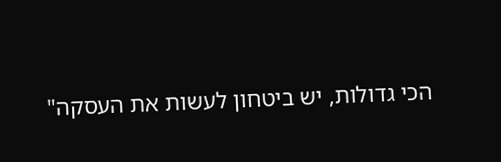הכי גדולות, יש ביטחון לעשות את העסקה"